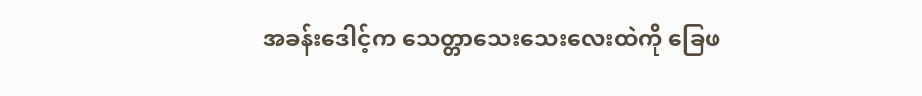အခန်းဒေါင့်က သေတ္တာသေးသေးလေးထဲကို ခြေဖ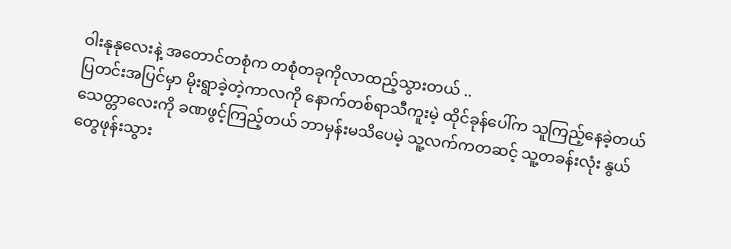ဝါးနုနုလေးနဲ့ အတောင်တစုံက တစုံတခုကိုလာထည့်သွားတယ် ..
ပြတင်းအပြင်မှာ မိုးရွာခဲ့တဲ့ကာလကို နောက်တစ်ရာသီကူးမဲ့ ထိုင်ခုန်ပေါ်က သူကြည့်နေခဲ့တယ်
သေတ္တာလေးကို ခဏဖွင့်ကြည့်တယ် ဘာမှန်းမသိပေမဲ့ သူ့လက်ကတဆင့် သူ့တခန်းလုံး နွယ်တွေဖုန်းသွား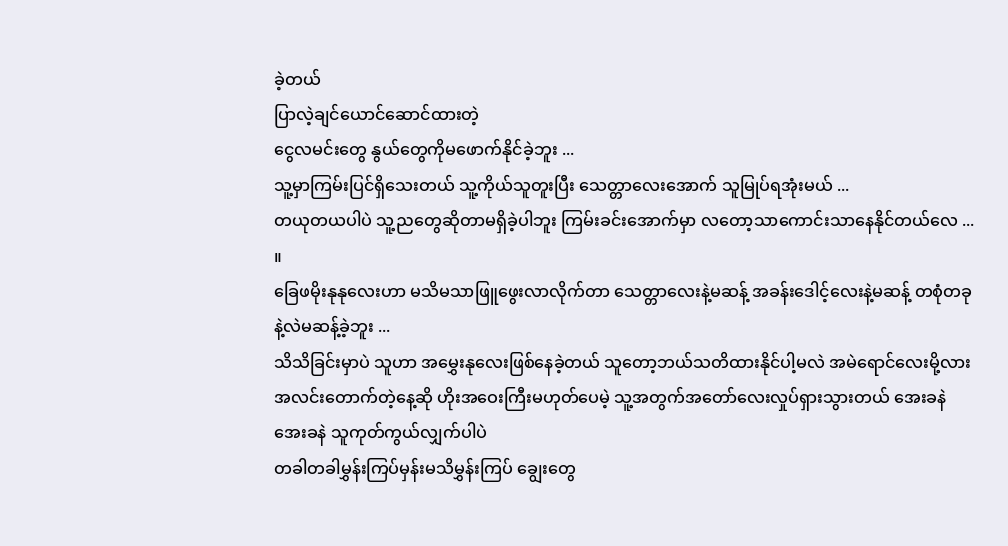ခဲ့တယ်
ပြာလဲ့ချင်ယောင်ဆောင်ထားတဲ့
ငွေလမင်းတွေ နွယ်တွေကိုမဖောက်နိုင်ခဲ့ဘူး ...
သူ့မှာကြမ်းပြင်ရှိသေးတယ် သူ့ကိုယ်သူတူးပြီး သေတ္တာလေးအောက် သူမြုပ်ရအုံးမယ် ...
တယုတယပါပဲ သူ့ညတွေဆိုတာမရှိခဲ့ပါဘူး ကြမ်းခင်းအောက်မှာ လတော့သာကောင်းသာနေနိုင်တယ်လေ ... ။
ခြေဖမိုးနုနုလေးဟာ မသိမသာဖြူဖွေးလာလိုက်တာ သေတ္တာလေးနဲ့မဆန့် အခန်းဒေါင့်လေးနဲ့မဆန့် တစုံတခုနဲ့လဲမဆန့်ခဲ့ဘူး ...
သိသိခြင်းမှာပဲ သူဟာ အမွှေးနုလေးဖြစ်နေခဲ့တယ် သူတော့ဘယ်သတိထားနိုင်ပါ့မလဲ အမဲရောင်လေးမို့လား
အလင်းတောက်တဲ့နေ့ဆို ဟိုးအဝေးကြီးမဟုတ်ပေမဲ့ သူ့အတွက်အတော်လေးလှုပ်ရှားသွားတယ် အေးခနဲအေးခနဲ သူကုတ်ကွယ်လျှက်ပါပဲ
တခါတခါမွှန်းကြပ်မှန်းမသိမွှန်းကြပ် ချွေးတွေ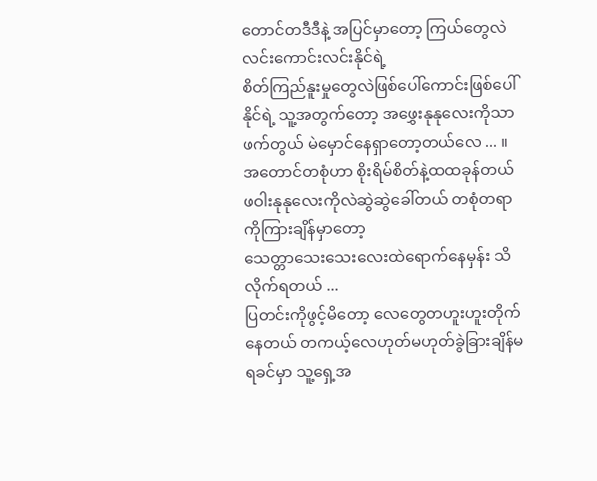တောင်တဒီဒီနဲ့ အပြင်မှာတော့ ကြယ်တွေလဲလင်းကောင်းလင်းနိုင်ရဲ့
စိတ်ကြည်နူးမှုတွေလဲဖြစ်ပေါ်ကောင်းဖြစ်ပေါ်နိုင်ရဲ့ သူ့အတွက်တော့ အဖွှေးနုနုလေးကိုသာဖက်တွယ် မဲမှောင်နေရှာတော့တယ်လေ ... ။
အတောင်တစုံဟာ စိုးရိမ်စိတ်နဲ့ထထခုန်တယ် ဖဝါးနုနုလေးကိုလဲဆွဲဆွဲခေါ်တယ် တစုံတရာကိုကြားချိန်မှာတော့
သေတ္တာသေးသေးလေးထဲရောက်နေမှန်း သိလိုက်ရတယ် ...
ပြတင်းကိုဖွင့်မိတော့ လေတွေတဟူးဟူးတိုက်နေတယ် တကယ့်လေဟုတ်မဟုတ်ခွဲခြားချိန်မရခင်မှာ သူ့ရှေ့အ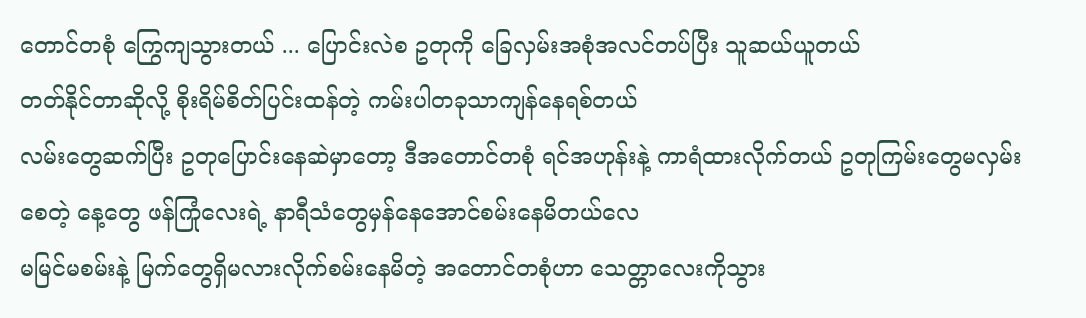တောင်တစုံ ကြွေကျသွားတယ် ... ပြောင်းလဲစ ဥတုကို ခြေလှမ်းအစုံအလင်တပ်ပြီး သူဆယ်ယူတယ်
တတ်နိုင်တာဆိုလို့ စိုးရိမ်စိတ်ပြင်းထန်တဲ့ ကမ်းပါတခုသာကျန်နေရစ်တယ်
လမ်းတွေဆက်ပြီး ဥတုပြောင်းနေဆဲမှာတော့ ဒီအတောင်တစုံ ရင်အဟုန်းနဲ့ ကာရံထားလိုက်တယ် ဥတုကြမ်းတွေမလှမ်းစေတဲ့ နေ့တွေ ဖန်ကြုံလေးရဲ့ နာရီသံတွေမှန်နေအောင်စမ်းနေမိတယ်လေ
မမြင်မစမ်းနဲ့ မြက်တွေရှိမလားလိုက်စမ်းနေမိတဲ့ အတောင်တစုံဟာ သေတ္တာလေးကိုသွား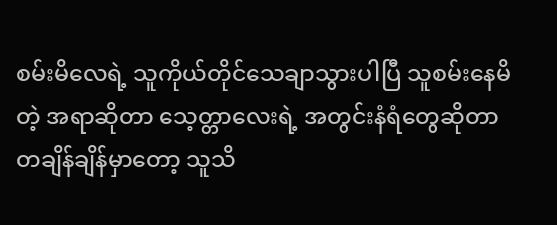စမ်းမိလေရဲ့ သူကိုယ်တိုင်သေချာသွားပါပြီ သူစမ်းနေမိတဲ့ အရာဆိုတာ သေ့တ္တာလေးရဲ့ အတွင်းနံရံတွေဆိုတာ တချိန်ချိန်မှာတော့ သူသိ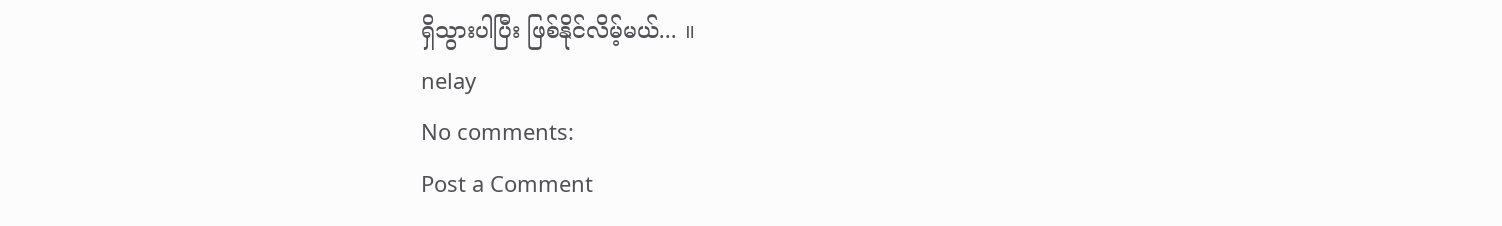ရှိသွားပါပြီး ဖြစ်နိုင်လိမ့်မယ်... ။
nelay
No comments:
Post a Comment